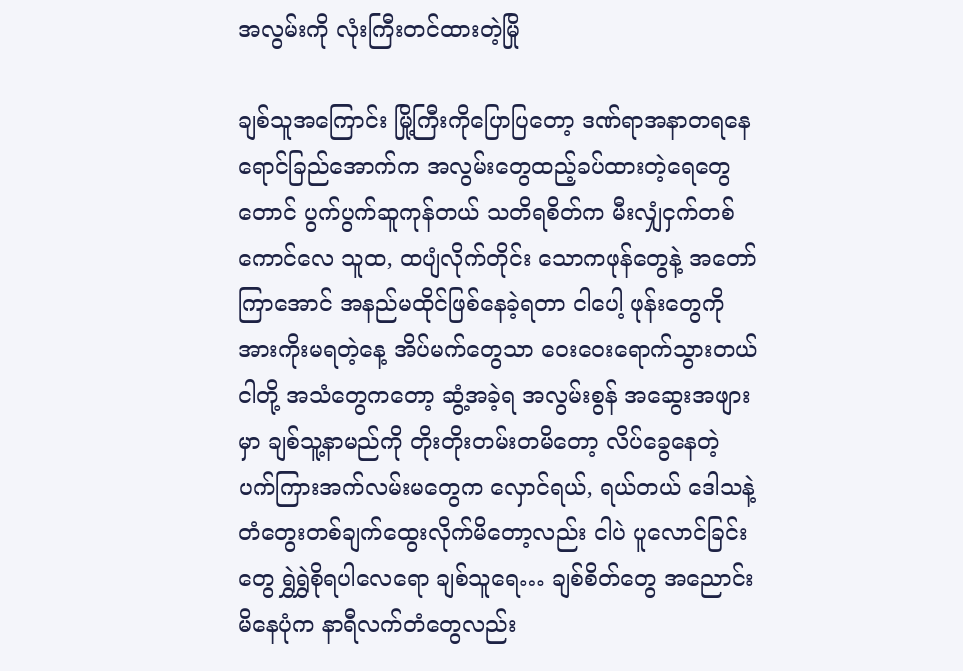အလွမ်းကို လုံးကြီးတင်ထားတဲ့မြို

ချစ်သူအကြောင်း မြို့ကြီးကိုပြောပြတော့ ဒဏ်ရာအနာတရနေရောင်ခြည်အောက်က အလွမ်းတွေထည့်ခပ်ထားတဲ့ရေတွေတောင် ပွက်ပွက်ဆူကုန်တယ် သတိရစိတ်က မီးလျှံငှက်တစ်ကောင်လေ သူထ, ထပျံလိုက်တိုင်း သောကဖုန်တွေနဲ့ အတော်ကြာအောင် အနည်မထိုင်ဖြစ်နေခဲ့ရတာ ငါပေါ့ ဖုန်းတွေကို အားကိုးမရတဲ့နေ့ အိပ်မက်တွေသာ ဝေးဝေးရောက်သွားတယ် ငါတို့ အသံတွေကတော့ ဆွံ့အခဲ့ရ အလွမ်းစွန် အဆွေးအဖျားမှာ ချစ်သူ့နာမည်ကို တိုးတိုးတမ်းတမိတော့ လိပ်ခွေနေတဲ့ ပက်ကြားအက်လမ်းမတွေက လှောင်ရယ်, ရယ်တယ် ဒေါသနဲ့ တံတွေးတစ်ချက်ထွေးလိုက်မိတော့လည်း ငါပဲ ပူလောင်ခြင်းတွေ ရွှဲရွှဲစိုရပါလေရော ချစ်သူရေ… ချစ်စိတ်တွေ အညောင်းမိနေပုံက နာရီလက်တံတွေလည်း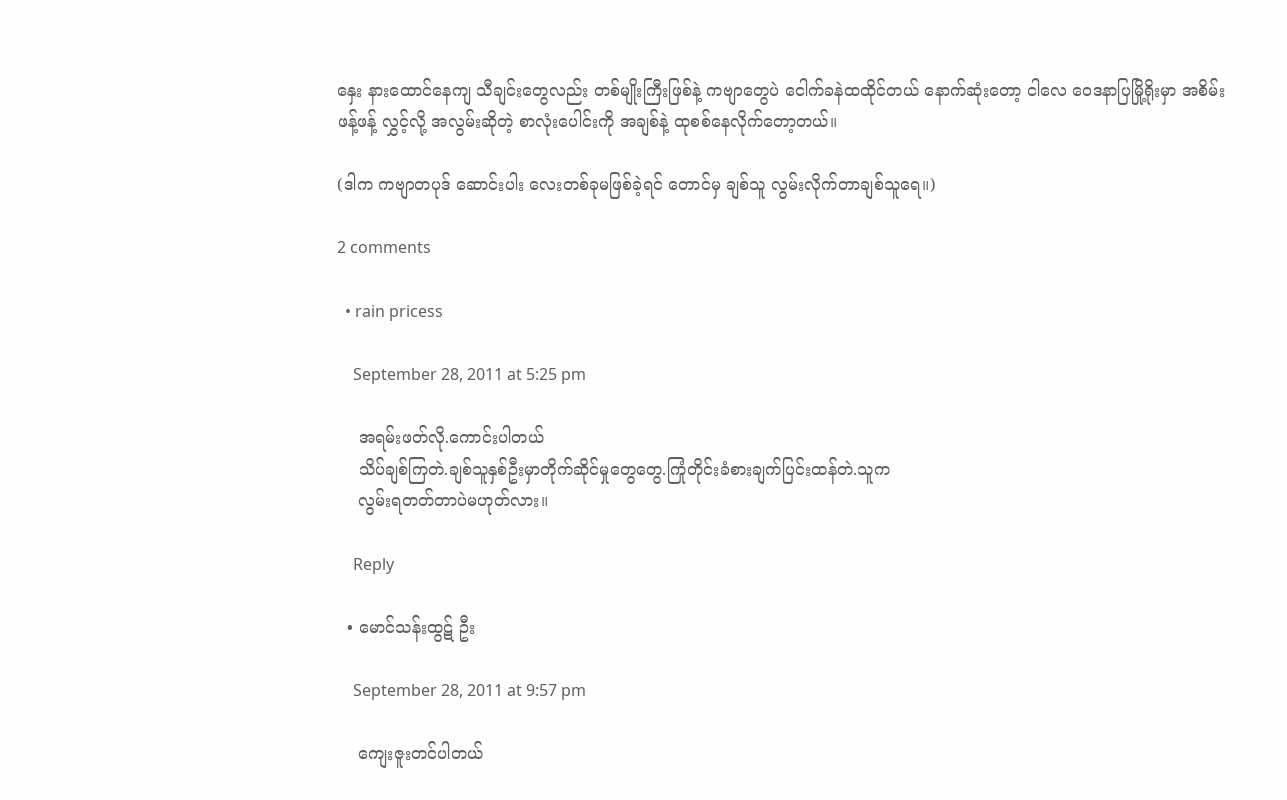နှေး နားထောင်နေကျ သီချင်းတွေလည်း တစ်မျိုးကြီးဖြစ်နဲ့ ကဗျာတွေပဲ ငေါက်ခနဲထထိုင်တယ် နောက်ဆုံးတော့ ငါလေ ဝေဒနာပြမြို့ရိုးမှာ အစိမ်းဖန့်ဖန့် လွှင့်လို့ အလွမ်းဆိုတဲ့ စာလုံးပေါင်းကို အချစ်နဲ့ ထုစစ်နေလိုက်တော့တယ်။

(ဒါက ကဗျာတပုဒ် ဆောင်းပါး လေးတစ်ခုမဖြစ်ခဲ့ရင် တောင်မှ ချစ်သူ လွမ်းလိုက်တာချစ်သူရေ။)

2 comments

  • rain pricess

    September 28, 2011 at 5:25 pm

    အရမ်းဖတ်လို.ကောင်းပါတယ်
    သိပ်ချစ်ကြတဲ.ချစ်သူနှစ်ဦးမှာတိုက်ဆိုင်မှုတွေတွေ.ကြုံတိုင်းခံစားချက်ပြင်းထန်တဲ.သူက
    လွမ်းရတတ်တာပဲမဟုတ်လား။

    Reply

  • မောင်သန်းထွဋ် ဦး

    September 28, 2011 at 9:57 pm

    ကျေးဇူးတင်ပါတယ်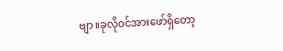ဗျာ။ခုလိုဝင်အားဖော်ရှိတော့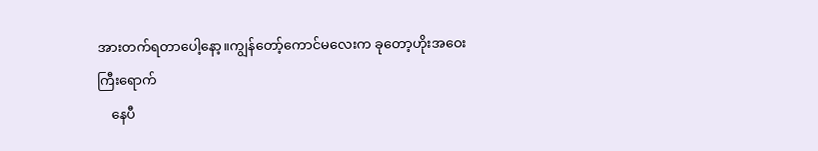အားတက်ရတာပေါ့နော့။ကျွန်တော့်ကောင်မလေးက ခုတော့ဟိုးအဝေးကြီးရောက်
    နေပီ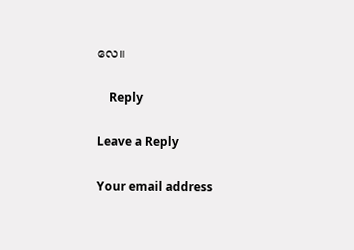လေ။

    Reply

Leave a Reply

Your email address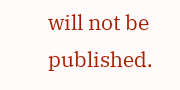will not be published.